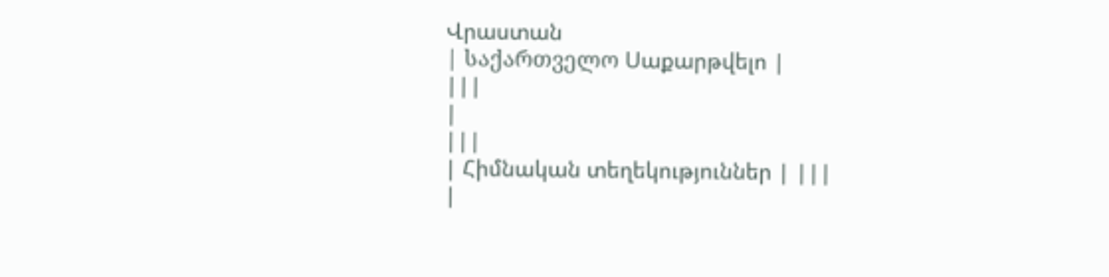Վրաստան
| საქართველო Սաքարթվելո |
|||
|
|||
| Հիմնական տեղեկություններ | |||
|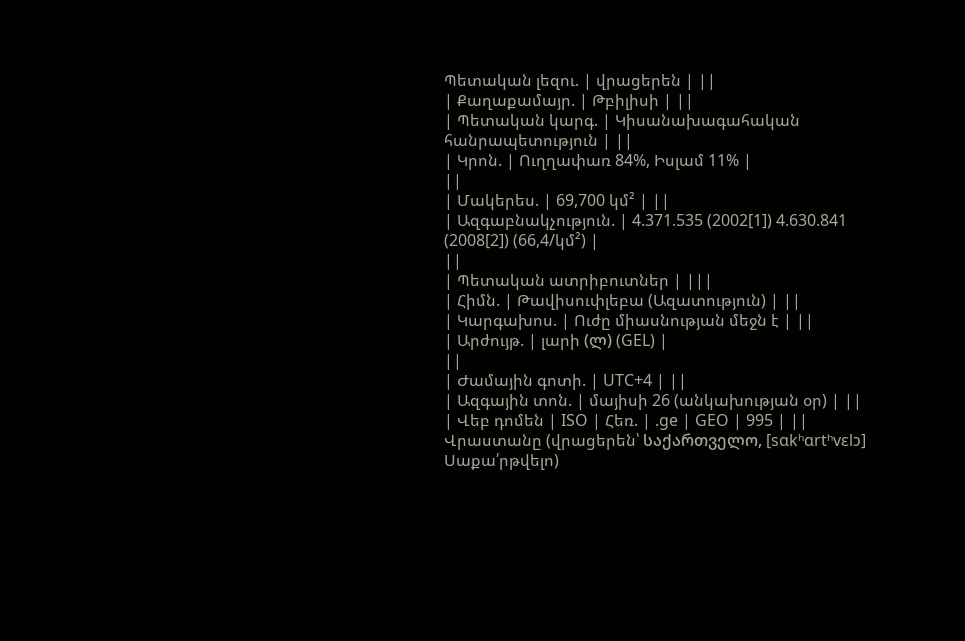Պետական լեզու. | վրացերեն | ||
| Քաղաքամայր. | Թբիլիսի | ||
| Պետական կարգ. | Կիսանախագահական հանրապետություն | ||
| Կրոն. | Ուղղափառ 84%, Իսլամ 11% |
||
| Մակերես. | 69,700 կմ² | ||
| Ազգաբնակչություն. | 4.371.535 (2002[1]) 4.630.841 (2008[2]) (66,4/կմ²) |
||
| Պետական ատրիբուտներ | |||
| Հիմն. | Թավիսուփլեբա (Ազատություն) | ||
| Կարգախոս. | Ուժը միասնության մեջն է | ||
| Արժույթ. | լարի (ლ) (GEL) |
||
| Ժամային գոտի. | UTC+4 | ||
| Ազգային տոն. | մայիսի 26 (անկախության օր) | ||
| Վեբ դոմեն | ISO | Հեռ. | .ge | GEO | 995 | ||
Վրաստանը (վրացերեն՝ საქართველო, [sɑkʰɑrtʰvɛlɔ] Սաքա՛րթվելո)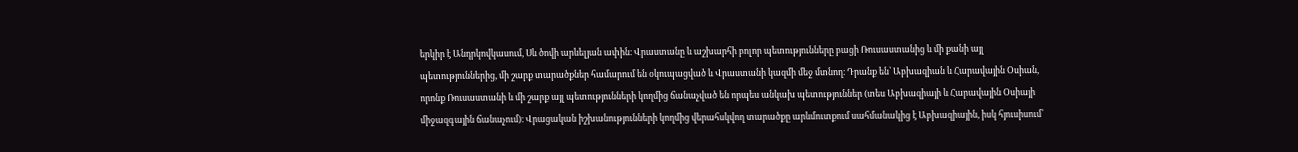երկիր է Անդրկովկասում, Սև ծովի արևելյան ափին։ Վրաստանը և աշխարհի բոլոր պետությունները բացի Ռուսաստանից և մի քանի այլ պետություններից, մի շարք տարածքներ համարում են օկուպացված և Վրաստանի կազմի մեջ մտնող։ Դրանք են՝ Աբխազիան և Հարավային Օսիան, որոնք Ռուսաստանի և մի շարք այլ պետությունների կողմից ճանաչված են որպես անկախ պետություններ (տես Աբխազիայի և Հարավային Օսիայի միջազգային ճանաչում)։ Վրացական իշխանությունների կողմից վերահսկվող տարածքը արևմուտքում սահմանակից է Աբխազիային, իսկ հյուսիսում՝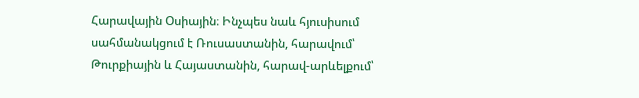Հարավային Օսիային։ Ինչպես նաև հյուսիսում սահմանակցում է Ռուսաստանին, հարավում՝ Թուրքիային և Հայաստանին, հարավ-արևելքում՝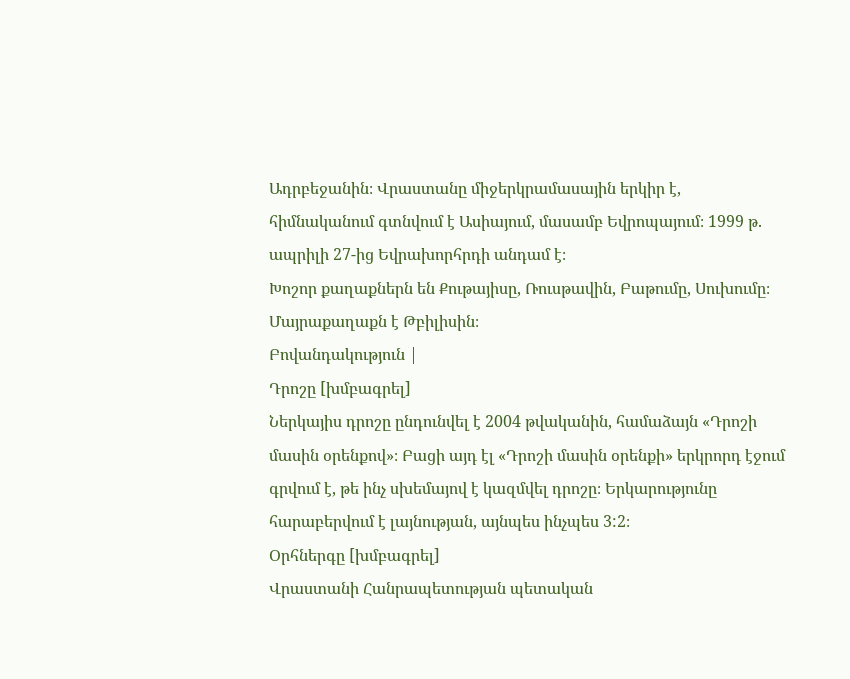Ադրբեջանին։ Վրաստանը միջերկրամասային երկիր է, հիմնականում գտնվում է Ասիայում, մասամբ Եվրոպայում։ 1999 թ. ապրիլի 27-ից Եվրախորհրդի անդամ է։
Խոշոր քաղաքներն են Քութայիսը, Ռուսթավին, Բաթումը, Սուխումը։ Մայրաքաղաքն է Թբիլիսին։
Բովանդակություն |
Դրոշը [խմբագրել]
Ներկայիս դրոշը ընդունվել է 2004 թվականին, համաձայն «Դրոշի մասին օրենքով»։ Բացի այդ էլ «Դրոշի մասին օրենքի» երկրորդ էջում գրվում է, թե ինչ սխեմայով է կազմվել դրոշը։ Երկարությունը հարաբերվում է լայնության, այնպես ինչպես 3:2։
Օրհներգը [խմբագրել]
Վրաստանի Հանրապետության պետական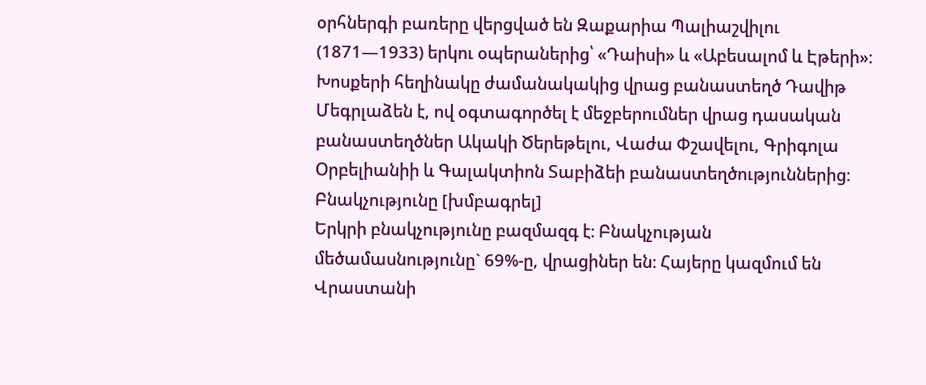օրհներգի բառերը վերցված են Զաքարիա Պալիաշվիլու (1871—1933) երկու օպերաներից՝ «Դաիսի» և «Աբեսալոմ և Էթերի»։ Խոսքերի հեղինակը ժամանակակից վրաց բանաստեղծ Դավիթ Մեգրլաձեն է, ով օգտագործել է մեջբերումներ վրաց դասական բանաստեղծներ Ակակի Ծերեթելու, Վաժա Փշավելու, Գրիգոլա Օրբելիանիի և Գալակտիոն Տաբիձեի բանաստեղծություններից։
Բնակչությունը [խմբագրել]
Երկրի բնակչությունը բազմազգ է։ Բնակչության մեծամասնությունը` 69%-ը, վրացիներ են։ Հայերը կազմում են Վրաստանի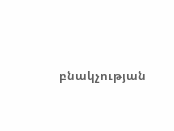բնակչության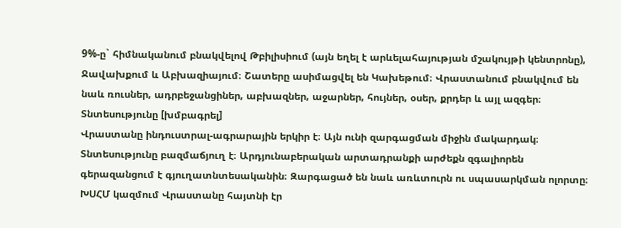9%-ը` հիմնականում բնակվելով Թբիլիսիում (այն եղել է արևելահայության մշակույթի կենտրոնը), Ջավախքում և Աբխազիայում։ Շատերը ասիմացվել են Կախեթում։ Վրաստանում բնակվում են նաև ռուսներ, ադրբեջանցիներ, աբխազներ, աջարներ, հույներ, օսեր, քրդեր և այլ ազգեր։
Տնտեսությունը [խմբագրել]
Վրաստանը ինդուստրալ-ագրարային երկիր է։ Այն ունի զարգացման միջին մակարդակ։ Տնտեսությունը բազմաճյուղ է։ Արդյունաբերական արտադրանքի արժեքն զգալիորեն գերազանցում է գյուղատնտեսականին։ Զարգացած են նաև առևտուրն ու սպասարկման ոլորտը։ ԽՍՀՄ կազմում Վրաստանը հայտնի էր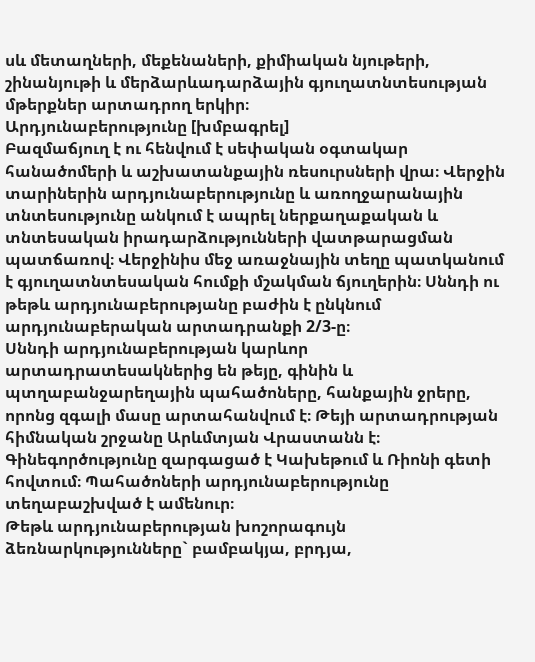սև մետաղների, մեքենաների, քիմիական նյութերի, շինանյութի և մերձարևադարձային գյուղատնտեսության մթերքներ արտադրող երկիր։
Արդյունաբերությունը [խմբագրել]
Բազմաճյուղ է ու հենվում է սեփական օգտակար հանածոմերի և աշխատանքային ռեսուրսների վրա։ Վերջին տարիներին արդյունաբերությունը և առողջարանային տնտեսությունը անկում է ապրել ներքաղաքական և տնտեսական իրադարձությունների վատթարացման պատճառով։ Վերջինիս մեջ առաջնային տեղը պատկանում է գյուղատնտեսական հումքի մշակման ճյուղերին։ Սննդի ու թեթև արդյունաբերությանը բաժին է ընկնում արդյունաբերական արտադրանքի 2/3-ը։
Սննդի արդյունաբերության կարևոր արտադրատեսակներից են թեյը, գինին և պտղաբանջարեղային պահածոները, հանքային ջրերը, որոնց զգալի մասը արտահանվում է։ Թեյի արտադրության հիմնական շրջանը Արևմտյան Վրաստանն է։ Գինեգործությունը զարգացած է Կախեթում և Ռիոնի գետի հովտում։ Պահածոների արդյունաբերությունը տեղաբաշխված է ամենուր։
Թեթև արդյունաբերության խոշորագույն ձեռնարկությունները` բամբակյա, բրդյա,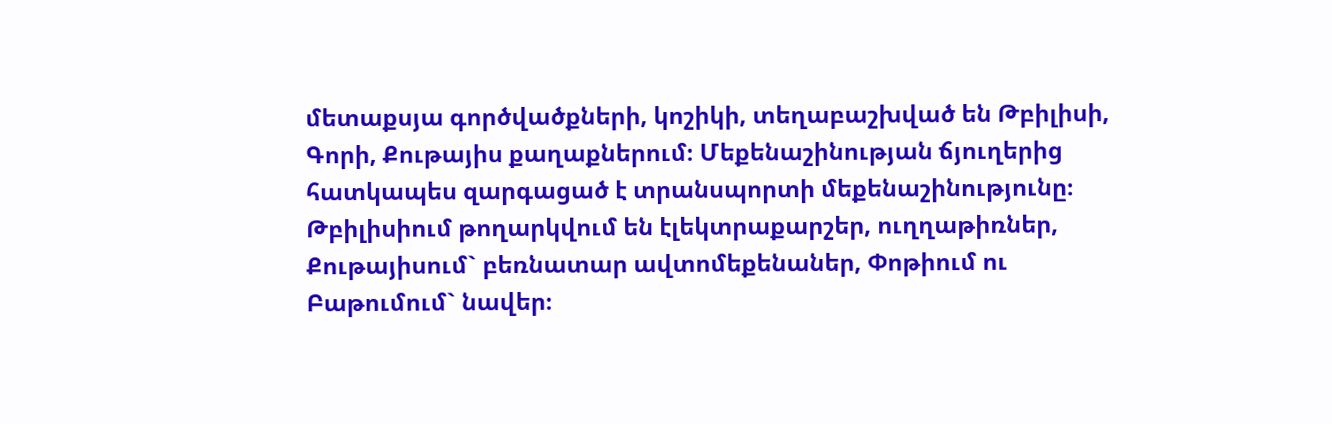մետաքսյա գործվածքների, կոշիկի, տեղաբաշխված են Թբիլիսի, Գորի, Քութայիս քաղաքներում։ Մեքենաշինության ճյուղերից հատկապես զարգացած է տրանսպորտի մեքենաշինությունը։ Թբիլիսիում թողարկվում են էլեկտրաքարշեր, ուղղաթիռներ, Քութայիսում` բեռնատար ավտոմեքենաներ, Փոթիում ու Բաթումում` նավեր։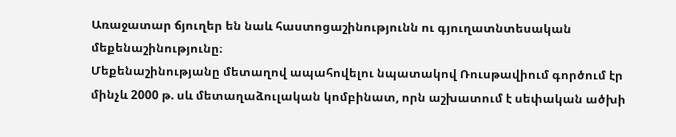Առաջատար ճյուղեր են նաև հաստոցաշինությունն ու գյուղատնտեսական մեքենաշինությունը։
Մեքենաշինությանը մետաղով ապահովելու նպատակով Ռուսթավիում գործում էր մինչև 2000 թ. սև մետաղաձուլական կոմբինատ, որն աշխատում է սեփական ածխի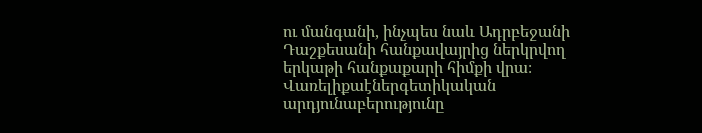ու մանգանի, ինչպես նաև Ադրբեջանի Դաշքեսանի հանքավայրից ներկրվող երկաթի հանքաքարի հիմքի վրա։ Վառելիքաէներգետիկական արդյունաբերությունը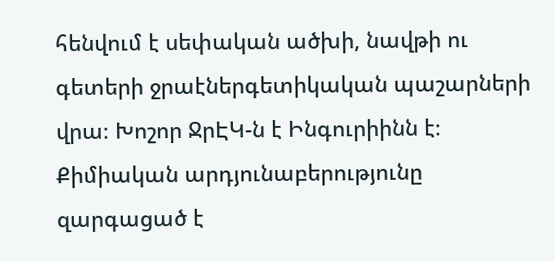հենվում է սեփական ածխի, նավթի ու գետերի ջրաէներգետիկական պաշարների վրա։ Խոշոր ՋրԷԿ-ն է Ինգուրիինն է։ Քիմիական արդյունաբերությունը զարգացած է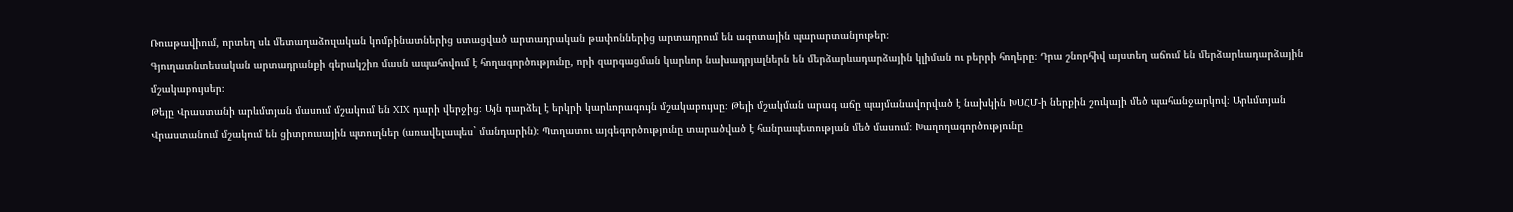Ռուսթավիում, որտեղ սև մետաղաձուլական կոմբինատներից ստացված արտադրական թափոններից արտադրում են ազոտային պարարտանյութեր։
Գյուղատնտեսական արտադրանքի գերակշիռ մասն ապահովում է հողագործությունը, որի զարգացման կարևոր նախադրյալներն են մերձարևադարձային կլիման ու բերրի հողերը։ Դրա շնորհիվ այստեղ աճում են մերձարևադարձային մշակաբույսեր։
Թեյը Վրաստանի արևմտյան մասում մշակում են XIX դարի վերջից։ Այն դարձել է երկրի կարևորագույն մշակաբույսը։ Թեյի մշակման արագ աճը պայմանավորված է նախկին ԽՍՀՄ-ի ներքին շուկայի մեծ պահանջարկով։ Արևմտյան Վրաստանում մշակում են ցիտրուսային պտուղներ (առավելապես` մանդարին)։ Պտղատու այգեգործությունը տարածված է հանրապետության մեծ մասում։ Խաղողագործությունը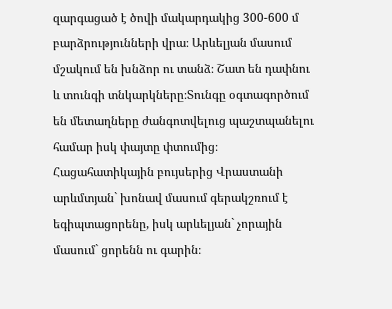զարգացած է ծովի մակարդակից 300-600 մ բարձրությունների վրա։ Արևելյան մասում մշակում են խնձոր ու տանձ։ Շատ են դափնու և տունգի տնկարկները։Տունգը օգտագործում են մետաղները ժանգոտվելուց պաշտպանելու համար իսկ փայտը փտումից։
Հացահատիկային բույսերից Վրաստանի արևմտյան` խոնավ մասում գերակշռում է եգիպտացորենը, իսկ արևելյան` չորային մասում` ցորենն ու գարին։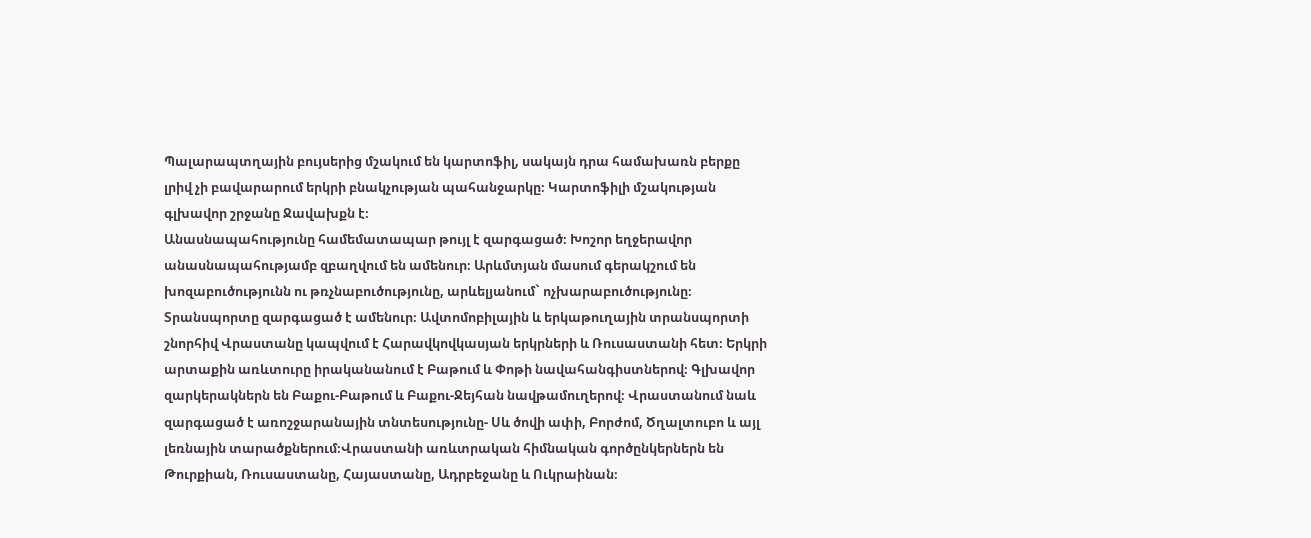Պալարապտղային բույսերից մշակում են կարտոֆիլ, սակայն դրա համախառն բերքը լրիվ չի բավարարում երկրի բնակչության պահանջարկը։ Կարտոֆիլի մշակության գլխավոր շրջանը Ջավախքն է։
Անասնապահությունը համեմատապար թույլ է զարգացած։ Խոշոր եղջերավոր անասնապահությամբ զբաղվում են ամենուր։ Արևմտյան մասում գերակշում են խոզաբուծությունն ու թռչնաբուծությունը, արևելյանում` ոչխարաբուծությունը։
Տրանսպորտը զարգացած է ամենուր։ Ավտոմոբիլային և երկաթուղային տրանսպորտի շնորհիվ Վրաստանը կապվում է Հարավկովկասյան երկրների և Ռուսաստանի հետ։ Երկրի արտաքին առևտուրը իրականանում է Բաթում և Փոթի նավահանգիստներով։ Գլխավոր զարկերակներն են Բաքու-Բաթում և Բաքու-Ջեյհան նավթամուղերով։ Վրաստանում նաև զարգացած է առոշջարանային տնտեսությունը- Սև ծովի ափի, Բորժոմ, Ծղալտուբո և այլ լեռնային տարածքներում։Վրաստանի առևտրական հիմնական գործընկերներն են Թուրքիան, Ռուսաստանը, Հայաստանը, Ադրբեջանը և Ուկրաինան։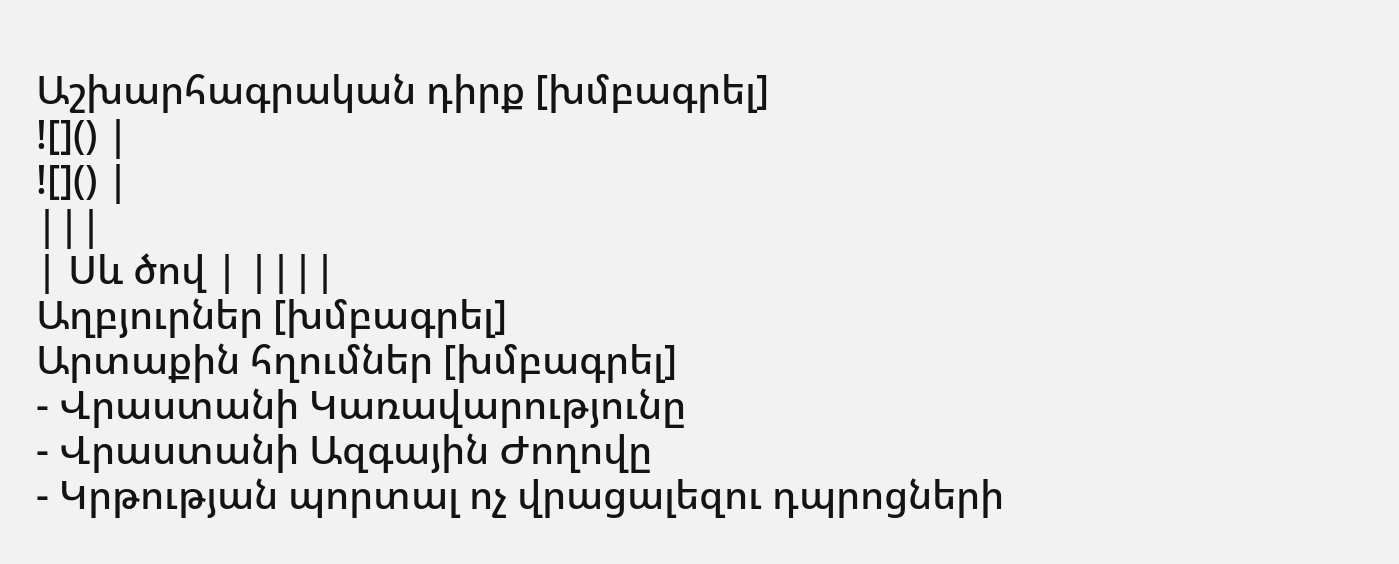Աշխարհագրական դիրք [խմբագրել]
![]() |
![]() |
|||
| Սև ծով | ||||
Աղբյուրներ [խմբագրել]
Արտաքին հղումներ [խմբագրել]
- Վրաստանի Կառավարությունը
- Վրաստանի Ազգային Ժողովը
- Կրթության պորտալ ոչ վրացալեզու դպրոցների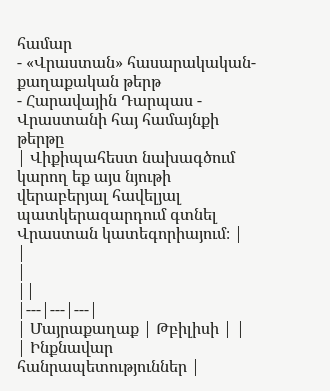համար
- «Վրաստան» հասարակական-քաղաքական թերթ
- Հարավային Դարպաս - Վրաստանի հայ համայնքի թերթը
| Վիքիպահեստ նախագծում կարող եք այս նյութի վերաբերյալ հավելյալ պատկերազարդում գտնել Վրաստան կատեգորիայում։ |
|
|
||
|---|---|---|
| Մայրաքաղաք | Թբիլիսի | |
| Ինքնավար հանրապետություններ |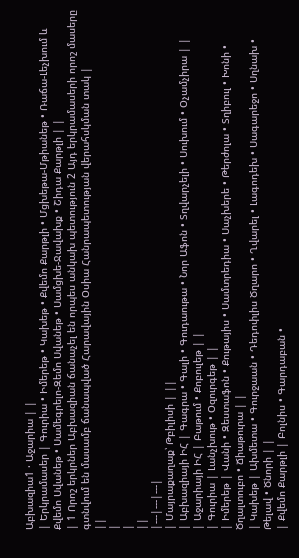Աբխազիա1 · Աջարիա | |
| Երկրամասեր | Գուրիա • Իմերեթ • Կախեթ • Քվեմո Քարթլի • Մցխեթա-Մթիանեթ • Ռաճա-Լեչխում և Քվեմո Սվանեթ • Սամեգրելո-Զեմո Սվանեթ • Սամցխե-Ջավախք • Շիդա Քարթլի | |
| 1 Որոշ երկրներ Աբխազիան ճանաչել են որպես անկախ պետություն 2 Այդ երկրամասերի որոշ մասերը գտնվում են մասամբ ճանապված Հարավային Օսիա Հանրապետության վերահսկման տակ |
||
|
|
||
|---|---|---|
| Մայրաքաղաք՝ Թբիլիսի | ||
| Աբխազիայի ԻՀ | Գագրա • Գալի • Գուդաութա • Նոր Աֆոն • Տղվարչելի • Սուխում • Օչամչիրա | |
| Աջարիայի ԻՀ | Բաթում • Քոբուլեթ | |
| Գուրիա | Լանչխութ • Օզուրգեթ | |
| Իմերեթ | Վանի • Զեստաֆոն • Քութայիս • Սամտրեդիա • Սաչխերե • Թերժոլա • Տղիբուլ • Խոնի • Ծղալտուբո • Ճիաթուրա | |
| Կախեթ | Ախմետա • Գուրջաան • Դեդոփլիս Ծղարո • Ղվարել • Լագոդեխ • Սագարեջո • Սղնախ • Թելավ • Ծնորի | |
| Քվեմո Քարթլի | Բոլնիս • Գարդաբան •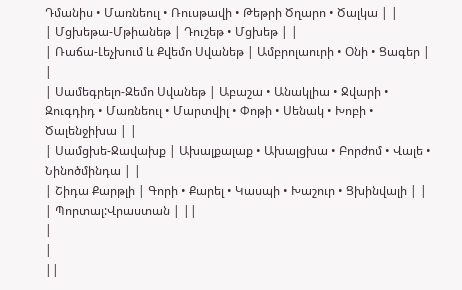Դմանիս • Մառնեուլ • Ռուսթավի • Թեթրի Ծղարո • Ծալկա | |
| Մցխեթա-Մթիանեթ | Դուշեթ • Մցխեթ | |
| Ռաճա-Լեչխում և Քվեմո Սվանեթ | Ամբրոլաուրի • Օնի • Ցագեր | |
| Սամեգրելո-Զեմո Սվանեթ | Աբաշա • Անակլիա • Ջվարի • Զուգդիդ • Մառնեուլ • Մարտվիլ • Փոթի • Սենակ • Խոբի • Ծալենջիխա | |
| Սամցխե-Ջավախք | Ախալքալաք • Ախալցխա • Բորժոմ • Վալե • Նինոծմինդա | |
| Շիդա Քարթլի | Գորի • Քարել • Կասպի • Խաշուր • Ցխինվալի | |
| Պորտալ:Վրաստան | ||
|
|
||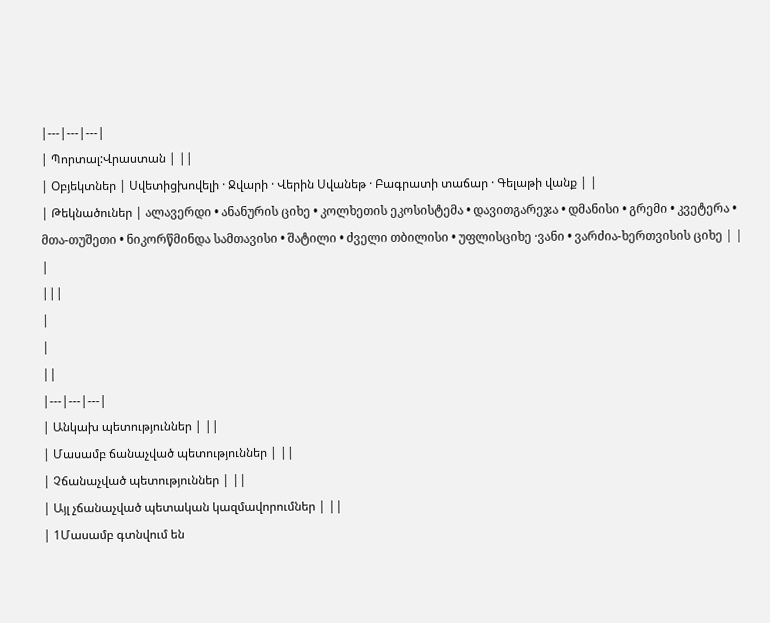|---|---|---|
| Պորտալ:Վրաստան | ||
| Օբյեկտներ | Սվետիցխովելի · Ջվարի · Վերին Սվանեթ · Բագրատի տաճար · Գելաթի վանք | |
| Թեկնածուներ | ალავერდი • ანანურის ციხე • კოლხეთის ეკოსისტემა • დავითგარეჯა • დმანისი • გრემი • კვეტერა • მთა-თუშეთი • ნიკორწმინდა სამთავისი • შატილი • ძველი თბილისი • უფლისციხე ·ვანი • ვარძია-ხერთვისის ციხე | |
|
|||
|
|
||
|---|---|---|
| Անկախ պետություններ | ||
| Մասամբ ճանաչված պետություններ | ||
| Չճանաչված պետություններ | ||
| Այլ չճանաչված պետական կազմավորումներ | ||
| 1Մասամբ գտնվում են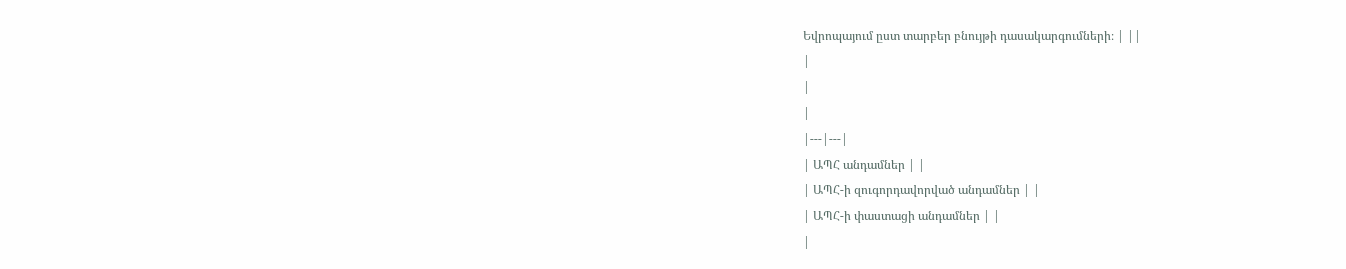Եվրոպայում ըստ տարբեր բնույթի դասակարգումների։ | ||
|
|
|
|---|---|
| ԱՊՀ անդամներ | |
| ԱՊՀ-ի զուգորդավորված անդամներ | |
| ԱՊՀ-ի փաստացի անդամներ | |
|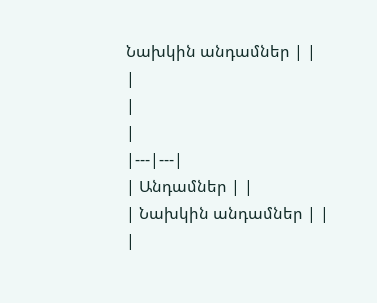Նախկին անդամներ | |
|
|
|
|---|---|
| Անդամներ | |
| Նախկին անդամներ | |
|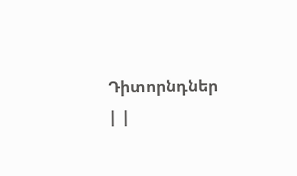Դիտորնդներ | |